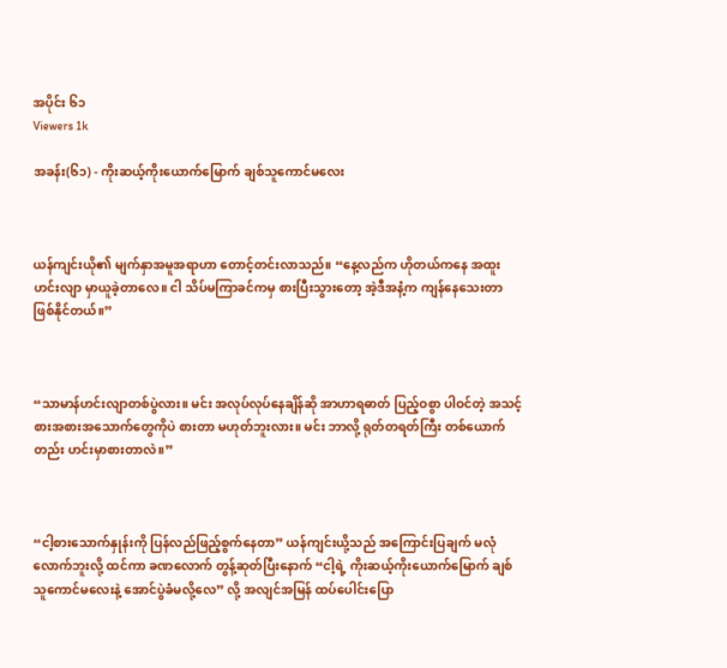အပိုင်း ၆၁
Viewers 1k

အခန်း(၆၁) - ကိုးဆယ့်ကိုးယောက်မြောက် ချစ်သူကောင်မလေး



ယန်ကျင်းယို၏ မျက်နှာအမူအရာဟာ တောင့်တင်းလာသည်။ “နေ့လည်က ဟိုတယ်ကနေ အထူးဟင်းလျာ မှာယူခဲ့တာလေ။ ငါ သိပ်မကြာခင်ကမှ စားပြီးသွားတော့ အဲ့ဒီအနံ့က ကျန်နေသေးတာ ဖြစ်နိုင်တယ်။”



“သာမာန်ဟင်းလျာတစ်ပွဲလား။ မင်း အလုပ်လုပ်နေချိန်ဆို အာဟာရဓာတ် ပြည့်ဝစွာ ပါဝင်တဲ့ အသင့်စားအစားအသောက်တွေကိုပဲ စားတာ မဟုတ်ဘူးလား။ မင်း ဘာလို့ ရုတ်တရတ်ကြီး တစ်ယောက်တည်း ဟင်းမှာစားတာလဲ။”



“ငါ့စားသောက်နှုန်းကို ပြန်လည်ဖြည့်စွက်နေတာ” ယန်ကျင်းယို့သည် အကြောင်းပြချက် မလုံလောက်ဘူးလို့ ထင်ကာ ခဏလောက် တွန့်ဆုတ်ပြီးနောက် “ငါ့ရဲ့ ကိုးဆယ့်ကိုးယောက်မြောက် ချစ်သူကောင်မလေးနဲ့ အောင်ပွဲခံမလို့လေ” လို့ အလျင်အမြန် ထပ်ပေါင်းပြော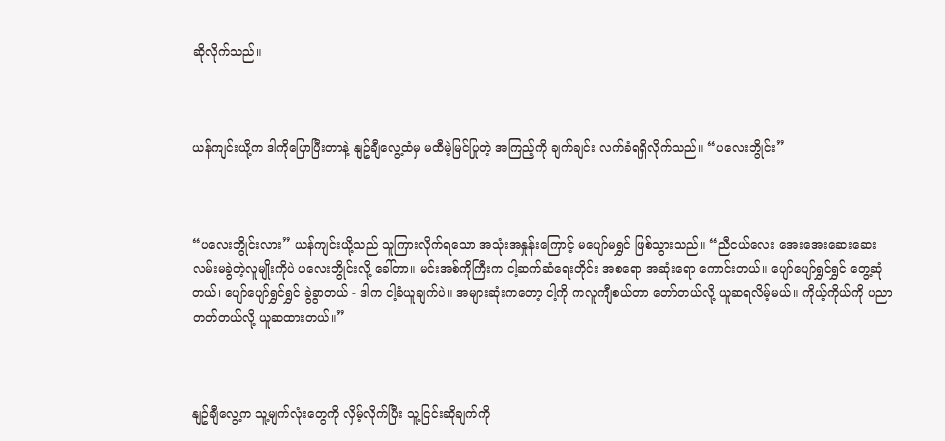ဆိုလိုက်သည်။



ယန်ကျင်းယို့က ဒါကိုပြောပြီးတာနဲ့ နျဥ်ချီလွေ့ထံမှ မထီမဲ့မြင်ပြုတဲ့ အကြည့်ကို ချက်ချင်း လက်ခံရရှိလိုက်သည်။ “ပလေးဘွိုင်း”



“ပလေးဘွိုင်းလား” ယန်ကျင်းယို့သည် သူကြားလိုက်ရသော အသုံးအနှုန်းကြောင့် မပျော်မရွှင် ဖြစ်သွားသည်။ “ညီငယ်လေး အေးအေးဆေးဆေး လမ်းမခွဲတဲ့လူမျိုးကိုပဲ ပလေးဘွိုင်းလို့ ခေါ်တာ။ မင်းအစ်ကိုကြီးက ငါ့ဆက်ဆံရေးတိုင်း အစရော အဆုံးရော ကောင်းတယ်။ ပျော်ပျော်ရွှင်ရွှင် တွေ့ဆုံတယ်၊ ပျော်ပျော်ရွှင်ရွှင် ခွဲခွာတယ် - ဒါက ငါ့ခံယူချက်ပဲ။ အများဆုံးကတော့ ငါ့ကို ကလူကျီစယ်တာ တော်တယ်လို့ ယူဆရလိမ့်မယ်။ ကိုယ့်ကိုယ်ကို ပညာတတ်တယ်လို့ ယူဆထားတယ်။”



နျဥ်ချီလွေ့က သူ့မျက်လုံးတွေကို လှိမ့်လိုက်ပြီး သူ့ငြင်းဆိုချက်ကို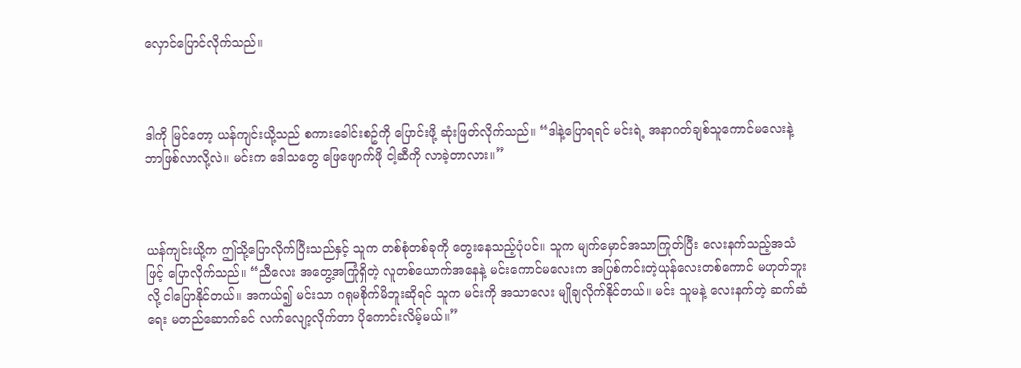လှောင်ပြောင်လိုက်သည်။



ဒါကို မြင်တော့ ယန်ကျင်းယို့သည် စကားခေါင်းစဥ်ကို ပြောင်းဖို့ ဆုံးဖြတ်လိုက်သည်။ “ဒါနဲ့ပြောရရင် မင်းရဲ့ အနာဂတ်ချစ်သူကောင်မလေးနဲ့ ဘာဖြစ်လာလို့လဲ။ မင်းက ဒေါသတွေ ဖြေဖျောက်ဖို ငါ့ဆီကို လာခဲ့တာလား။”



ယန်ကျင်းယို့က ဤသို့ပြောလိုက်ပြီးသည်နှင့် သူက တစ်စုံတစ်ခုကို တွေးနေသည့်ပုံပင်။ သူက မျက်မှောင်အသာကြုတ်ပြီး လေးနက်သည့်အသံဖြင့် ပြောလိုက်သည်။ “ညီလေး အတွေ့အကြုံရှိတဲ့ လူတစ်ယောက်အနေနဲ့ မင်းကောင်မလေးက အပြစ်ကင်းတဲ့ယုန်လေးတစ်ကောင် မဟုတ်ဘူးလို့ ငါပြောနိုင်တယ်။ အကယ်၍ မင်းသာ ဂရုမစိုက်မိဘူးဆိုရင် သူက မင်းကို အသာလေး မျိုချလိုက်နိုင်တယ်။ မင်း သူမနဲ့ လေးနက်တဲ့ ဆက်ဆံရေး မတည်ဆောက်ခင် လက်လျော့လိုက်တာ ပိုကောင်းလိမ့်မယ်။”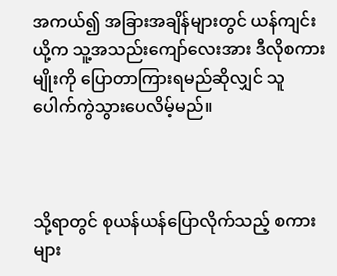အကယ်၍ အခြားအချိန်များတွင် ယန်ကျင်းယို့က သူ့အသည်းကျော်လေးအား ဒီလိုစကားမျိုးကို ပြောတာကြားရမည်ဆိုလျှင် သူ‌ ပေါက်ကွဲသွားပေလိမ့်မည်။



သို့ရာတွင် စုယန်ယန်ပြောလိုက်သည့် စကားများ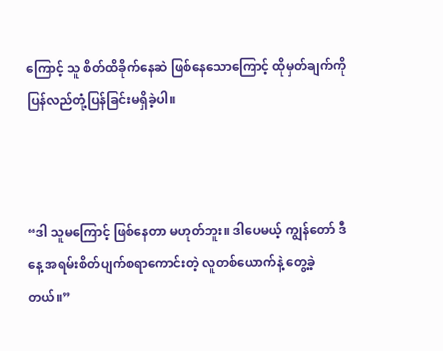ကြောင့် သူ စိတ်ထိခိုက်နေဆဲ ဖြစ်နေသောကြောင့် ထိုမှတ်ချက်ကို ပြန်လည်တုံ့ပြန်ခြင်းမရှိခဲ့ပါ။



“ဒါ သူမကြောင့် ဖြစ်နေတာ မဟုတ်ဘူး။ ဒါပေမယ့် ကျွန်တော် ဒီနေ့ အရမ်းစိတ်ပျက်စရာကောင်းတဲ့ လူတစ်ယောက်နဲ့ တွေ့ခဲ့တယ်။”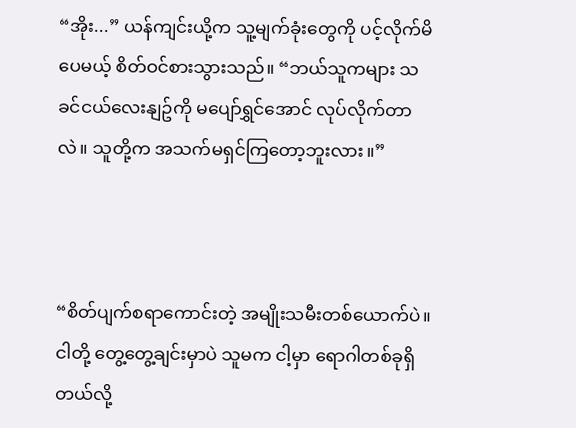“အိုး...” ယန်ကျင်းယို့က သူ့မျက်ခုံးတွေကို ပင့်လိုက်မိပေမယ့် စိတ်ဝင်စားသွားသည်။ “ဘယ်သူကများ သခင်ငယ်လေးနျဥ်ကို မပျော်ရွှင်အောင် လုပ်လိုက်တာလဲ။ သူတို့က အသက်မရှင်ကြတော့ဘူးလား။”



“စိတ်ပျက်စရာကောင်းတဲ့ အမျိုးသမီးတစ်ယောက်ပဲ။ ငါတို့ တွေ့တွေ့ချင်းမှာပဲ သူမက ငါ့မှာ ရောဂါတစ်ခုရှိတယ်လို့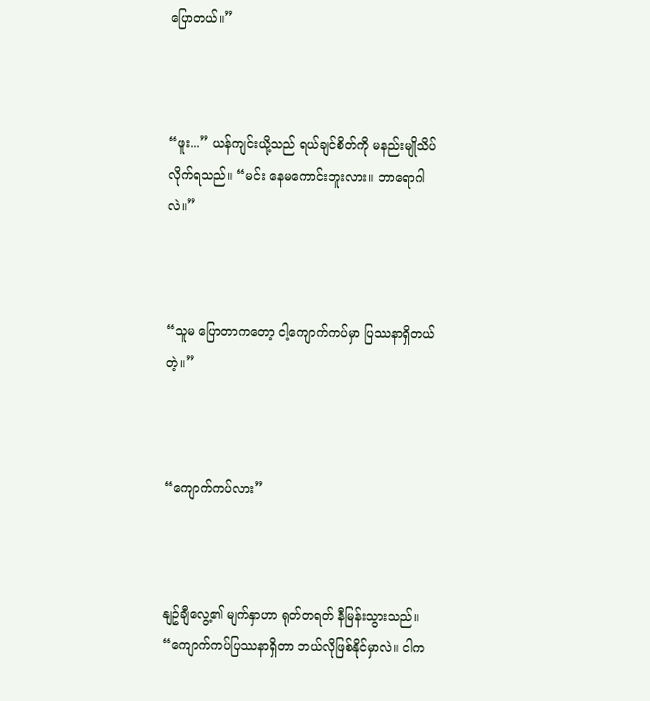ပြောတယ်။”



“ဖူး...” ယန်ကျင်းယို့သည် ရယ်ချင်စိတ်ကို မနည်းမျိုသိပ်လိုက်ရသည်။ “မင်း နေမကောင်းဘူးလား။ ဘာရောဂါလဲ။”



“သူမ ပြောတာကတော့ ငါ့ကျောက်ကပ်မှာ ပြဿနာရှိတယ်တဲ့။”



“ကျောက်ကပ်လား”



နျဥ်ချီလွေ့၏ မျက်နှာဟာ ရုတ်တရတ် နီမြန်းသွားသည်။ “ကျောက်ကပ်ပြဿနာရှိတာ ဘယ်လိုဖြစ်နိုင်မှာလဲ။ ငါက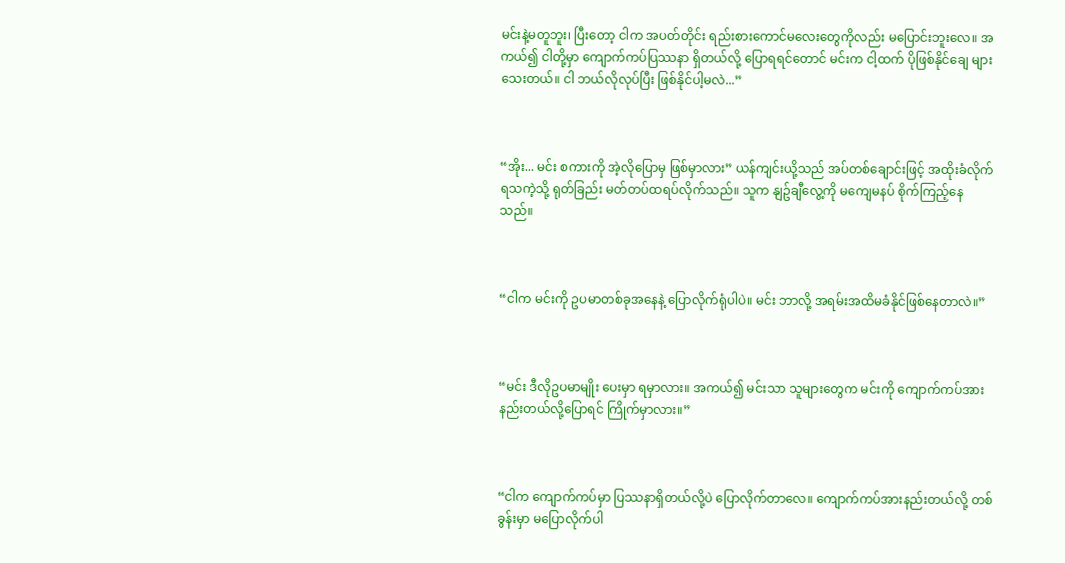မင်းနဲ့မတူဘူး၊ ပြီးတော့ ငါက အပတ်တိုင်း ရည်းစားကောင်မလေးတွေကိုလည်း မပြောင်းဘူးလေ။ အကယ်၍ ငါတို့မှာ ကျောက်ကပ်ပြဿနာ ရှိတယ်လို့ ပြောရရင်တောင် မင်းက ငါ့ထက် ပိုဖြစ်နိုင်ချေ များသေးတယ်။ ငါ ဘယ်လိုလုပ်ပြီး ဖြစ်နိုင်ပါ့မလဲ...”



“အိုး... မင်း စကားကို အဲ့လိုပြောမှ ဖြစ်မှာလား” ယန်ကျင်းယို့သည် အပ်တစ်ချောင်းဖြင့် အထိုးခံလိုက်ရသကဲ့သို့ ရုတ်ခြည်း မတ်တပ်ထရပ်လိုက်သည်။ သူက နျဥ်ချီလွေ့ကို မကျေမနပ် စိုက်ကြည့်နေသည်။



“ငါက မင်းကို ဥပမာတစ်ခုအနေနဲ့ ပြောလိုက်ရုံပါပဲ။ မင်း ဘာလို့ အရမ်းအထိမခံနိုင်ဖြစ်နေတာလဲ။”



“မင်း ဒီလိုဥပမာမျိုး ပေးမှာ ရမှာလား။ အကယ်၍ မင်းသာ သူများတွေက မင်းကို ကျောက်ကပ်အားနည်းတယ်လို့ပြောရင် ကြိုက်မှာလား။”



“ငါက ကျောက်ကပ်မှာ ပြဿနာရှိတယ်လို့ပဲ ပြောလိုက်တာလေ။ ကျောက်ကပ်အားနည်းတယ်လို့ တစ်ခွန်းမှာ မပြောလိုက်ပါ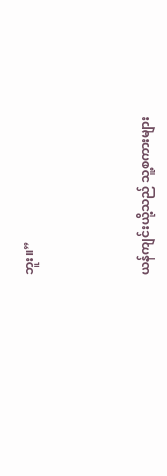ဘူး။”



ယန်ကျင်းယို့သည် သူ့စကားများ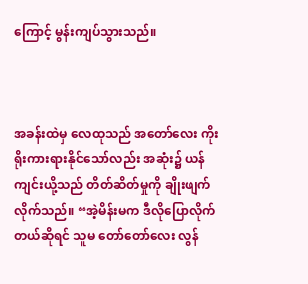ကြောင့် မွန်းကျပ်သွားသည်။



အခန်းထဲမှ လေထုသည် အတော်လေး ကိုးရိုးကားရားနိုင်သော်လည်း အဆုံး၌ ယန်ကျင်းယို့သည် တိတ်ဆိတ်မှုကို ချိုးဖျက်လိုက်သည်။ “အဲ့မိန်းမက ဒီလိုပြောလိုက်တယ်ဆိုရင် သူမ တော်တော်လေး လွန်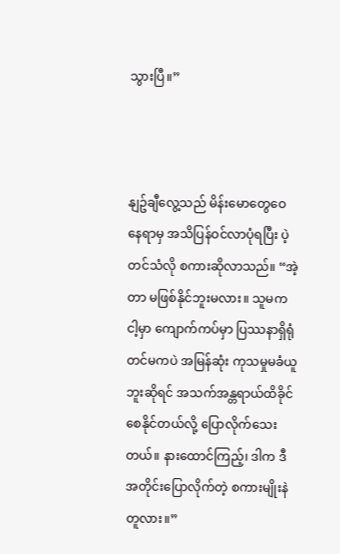သွားပြီ။”



နျဥ်ချီလွေ့သည် မိန်းမောတွေဝေနေရာမှ အသိပြန်ဝင်လာပုံရပြီး ပဲ့တင်သံလို စကားဆိုလာသည်။ “အဲ့တာ မဖြစ်နိုင်ဘူးမလား။ သူမက ငါ့မှာ ကျောက်ကပ်မှာ ပြဿနာရှိရုံတင်မကပဲ အမြန်ဆုံး ကုသမှုမခံယူဘူးဆိုရင် အသက်အန္တရာယ်ထိခိုင်စေနိုင်တယ်လို့ ပြောလိုက်သေးတယ်။ နားထောင်ကြည့်၊ ဒါက ဒီအတိုင်းပြောလိုက်တဲ့ စကားမျိုးနဲတူလား။”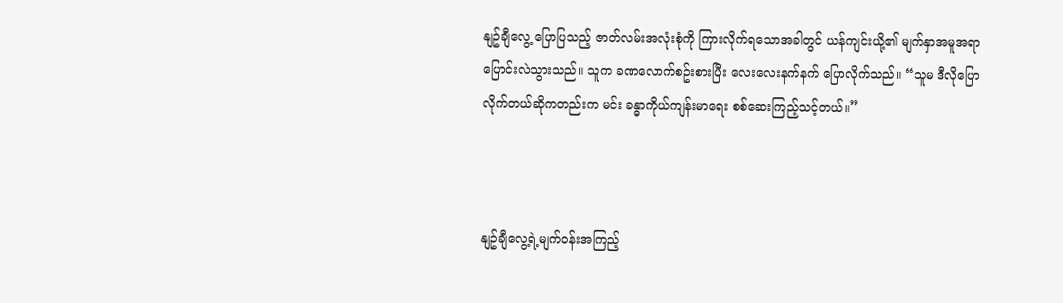နျဥ်ချီလွေ့ ပြောပြသည့် ဇာတ်လမ်းအလုံးစုံကို ကြားလိုက်ရသောအခါတွင် ယန်ကျင်းယို့၏ မျက်နှာအမူအရာ ပြောင်းလဲသွားသည်။ သူက ခဏလောက်စဥ်းစားပြီး လေးလေးနက်နက် ပြောလိုက်သည်။ “သူမ ဒီလိုပြောလိုက်တယ်ဆိုကတည်းက မင်း ခန္ဓာကိုယ်ကျန်းမာရေး စစ်ဆေးကြည့်သင့်တယ်။”



နျဥ်ချီလွေ့ရဲ့မျက်ဝန်းအကြည့်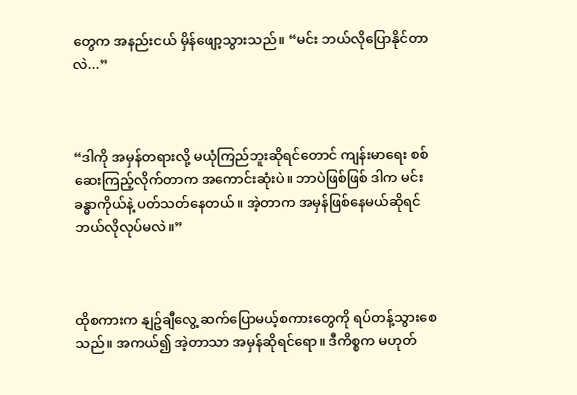တွေက အနည်းငယ် မှိန်ဖျော့သွားသည်။ “မင်း ဘယ်လိုပြောနိုင်တာလဲ...”



“ဒါကို အမှန်တရားလို့ မယုံကြည်ဘူးဆိုရင်တောင် ကျန်းမာရေး စစ်ဆေးကြည့်လိုက်တာက အကောင်းဆုံးပဲ။ ဘာပဲဖြစ်ဖြစ် ဒါက မင်းခန္ဓာကိုယ်နဲ့ ပတ်သတ်နေတယ်။ အဲ့တာက အမှန်ဖြစ်နေမယ်ဆိုရင် ဘယ်လိုလုပ်မလဲ။”



ထိုစကားက နျဥ်ချီလွေ့ ဆက်ပြောမယ့်စကားတွေကို ရပ်တန့်သွားစေသည်။ အကယ်၍ အဲ့တာသာ အမှန်ဆိုရင်ရော။ ဒီကိစ္စက မဟုတ်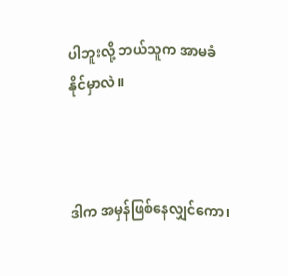ပါဘူးလို့ ဘယ်သူက အာမခံနိုင်မှာလဲ။



ဒါက အမှန်ဖြစ်နေလျှင်ကော၊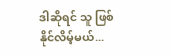ဒါဆိုရင် သူ ဖြစ်နိုင်လိမ့်မယ်...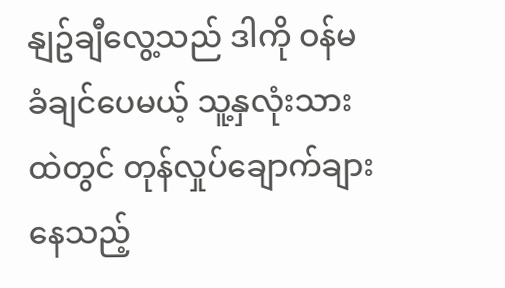နျဥ်ချီလွေ့သည် ဒါကို ဝန်မခံချင်ပေမယ့် သူ့နှလုံးသားထဲတွင် တုန်လှုပ်ချောက်ချားနေသည့်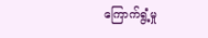ကြောက်ရွံ့မှု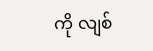ကို လျစ်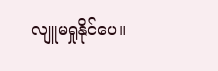လျူမရှုနိုင်ပေ။